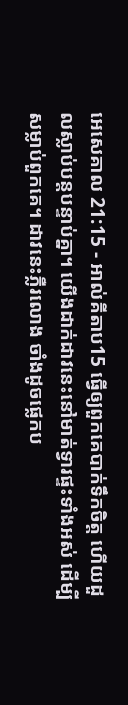អេសេគាល 21:15 - អាល់គីតាប15 ធ្វើឲ្យពួកគេបាក់ទឹកចិត្ត ហើយដួលស្លាប់បន្តបន្ទាប់គ្នា។ យើងដាក់ដាវនេះនៅមាត់ទ្វារផ្ទះទាំងអស់ ដើម្បីសម្លាប់ពួកគេ។ ដាវនេះភ្លឺរលោង ចាំងដូចផ្លេកប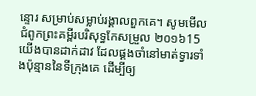ន្ទោរ សម្រាប់សម្លាប់រង្គាលពួកគេ។ សូមមើលជំពូកព្រះគម្ពីរបរិសុទ្ធកែសម្រួល ២០១៦15 យើងបានដាក់ដាវ ដែលផ្គងចាំនៅមាត់ទ្វារទាំងប៉ុន្មាននៃទីក្រុងគេ ដើម្បីឲ្យ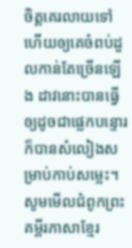ចិត្តគេរលាយទៅ ហើយឲ្យគេចំពប់ដួលកាន់តែច្រើនឡើង ដាវនោះបានធ្វើឲ្យដូចជាផ្លេកបន្ទោរ ក៏បានសំលៀងសម្រាប់កាប់សម្លេះ។ សូមមើលជំពូកព្រះគម្ពីរភាសាខ្មែរ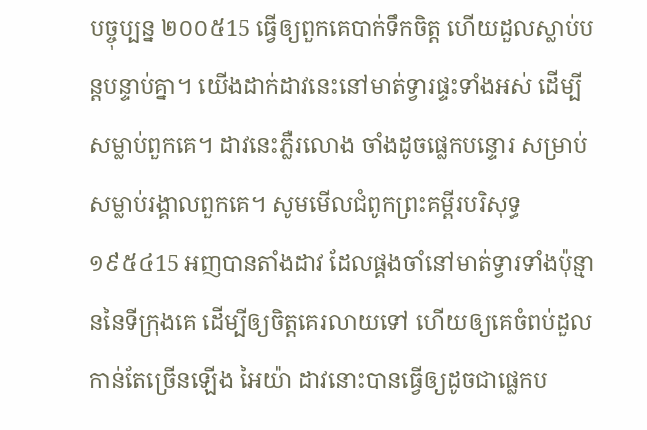បច្ចុប្បន្ន ២០០៥15 ធ្វើឲ្យពួកគេបាក់ទឹកចិត្ត ហើយដួលស្លាប់បន្តបន្ទាប់គ្នា។ យើងដាក់ដាវនេះនៅមាត់ទ្វារផ្ទះទាំងអស់ ដើម្បីសម្លាប់ពួកគេ។ ដាវនេះភ្លឺរលោង ចាំងដូចផ្លេកបន្ទោរ សម្រាប់សម្លាប់រង្គាលពួកគេ។ សូមមើលជំពូកព្រះគម្ពីរបរិសុទ្ធ ១៩៥៤15 អញបានតាំងដាវ ដែលផ្គងចាំនៅមាត់ទ្វារទាំងប៉ុន្មាននៃទីក្រុងគេ ដើម្បីឲ្យចិត្តគេរលាយទៅ ហើយឲ្យគេចំពប់ដួលកាន់តែច្រើនឡើង អៃយ៉ា ដាវនោះបានធ្វើឲ្យដូចជាផ្លេកប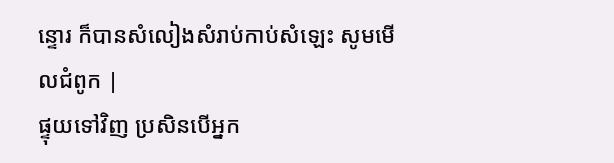ន្ទោរ ក៏បានសំលៀងសំរាប់កាប់សំឡេះ សូមមើលជំពូក |
ផ្ទុយទៅវិញ ប្រសិនបើអ្នក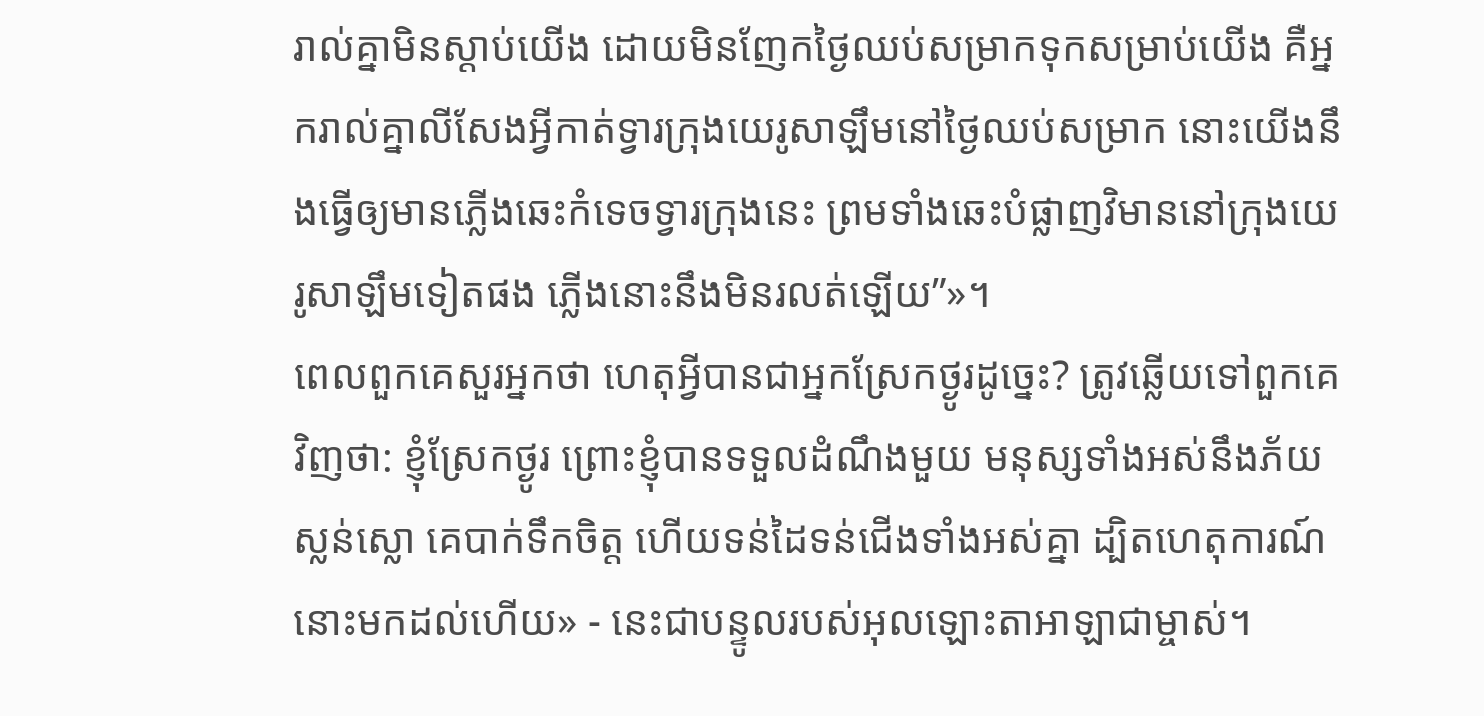រាល់គ្នាមិនស្ដាប់យើង ដោយមិនញែកថ្ងៃឈប់សម្រាកទុកសម្រាប់យើង គឺអ្នករាល់គ្នាលីសែងអ្វីកាត់ទ្វារក្រុងយេរូសាឡឹមនៅថ្ងៃឈប់សម្រាក នោះយើងនឹងធ្វើឲ្យមានភ្លើងឆេះកំទេចទ្វារក្រុងនេះ ព្រមទាំងឆេះបំផ្លាញវិមាននៅក្រុងយេរូសាឡឹមទៀតផង ភ្លើងនោះនឹងមិនរលត់ឡើយ”»។
ពេលពួកគេសួរអ្នកថា ហេតុអ្វីបានជាអ្នកស្រែកថ្ងូរដូច្នេះ? ត្រូវឆ្លើយទៅពួកគេវិញថា: ខ្ញុំស្រែកថ្ងូរ ព្រោះខ្ញុំបានទទួលដំណឹងមួយ មនុស្សទាំងអស់នឹងភ័យស្លន់ស្លោ គេបាក់ទឹកចិត្ត ហើយទន់ដៃទន់ជើងទាំងអស់គ្នា ដ្បិតហេតុការណ៍នោះមកដល់ហើយ» - នេះជាបន្ទូលរបស់អុលឡោះតាអាឡាជាម្ចាស់។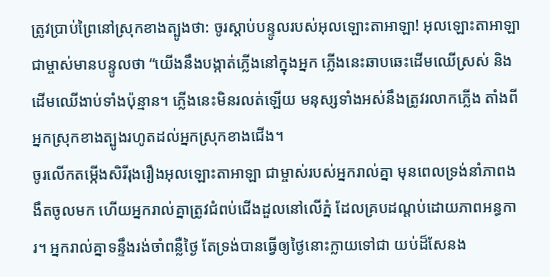ត្រូវប្រាប់ព្រៃនៅស្រុកខាងត្បូងថា: ចូរស្ដាប់បន្ទូលរបស់អុលឡោះតាអាឡា! អុលឡោះតាអាឡាជាម្ចាស់មានបន្ទូលថា “យើងនឹងបង្កាត់ភ្លើងនៅក្នុងអ្នក ភ្លើងនេះឆាបឆេះដើមឈើស្រស់ និងដើមឈើងាប់ទាំងប៉ុន្មាន។ ភ្លើងនេះមិនរលត់ឡើយ មនុស្សទាំងអស់នឹងត្រូវរលាកភ្លើង តាំងពីអ្នកស្រុកខាងត្បូងរហូតដល់អ្នកស្រុកខាងជើង។
ចូរលើកតម្កើងសិរីរុងរឿងអុលឡោះតាអាឡា ជាម្ចាស់របស់អ្នករាល់គ្នា មុនពេលទ្រង់នាំភាពងងឹតចូលមក ហើយអ្នករាល់គ្នាត្រូវជំពប់ជើងដួលនៅលើភ្នំ ដែលគ្របដណ្ដប់ដោយភាពអន្ធការ។ អ្នករាល់គ្នាទន្ទឹងរង់ចាំពន្លឺថ្ងៃ តែទ្រង់បានធ្វើឲ្យថ្ងៃនោះក្លាយទៅជា យប់ដ៏សែនង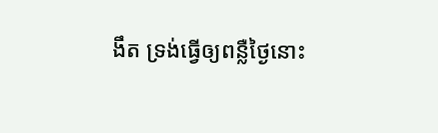ងឹត ទ្រង់ធ្វើឲ្យពន្លឺថ្ងៃនោះ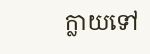ក្លាយទៅ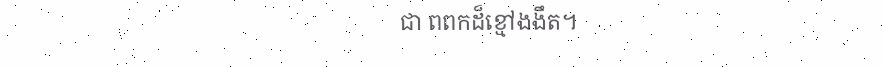ជា ពពកដ៏ខ្មៅងងឹត។